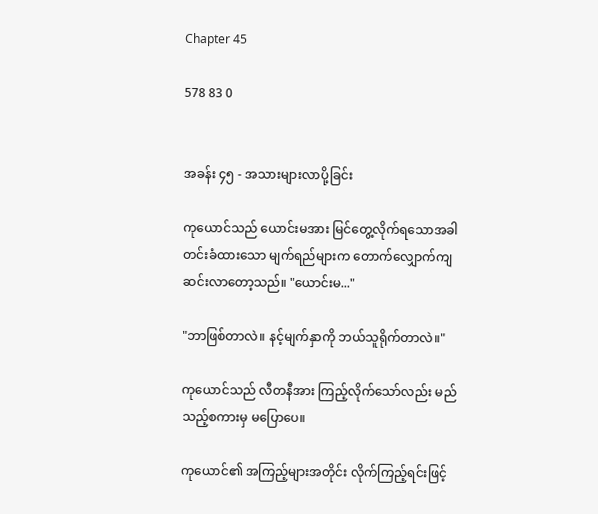Chapter 45

578 83 0


အခန်း ၄၅ - အသားများလာပို့ခြင်း

ကုယောင်သည် ယောင်းမအား မြင်တွေ့လိုက်ရသောအခါ တင်းခံထားသော မျက်ရည်များက တောက်လျှောက်ကျဆင်းလာတော့သည်။ "ယောင်းမ..."

"ဘာဖြစ်တာလဲ။ နင့်မျက်နှာကို ဘယ်သူရိုက်တာလဲ။"

ကုယောင်သည် လီတနီအား ကြည့်လိုက်သော်လည်း မည်သည့်စကားမှ မပြောပေ။

ကုယောင်၏ အကြည့်များအတိုင်း လိုက်ကြည့်ရင်းဖြင့်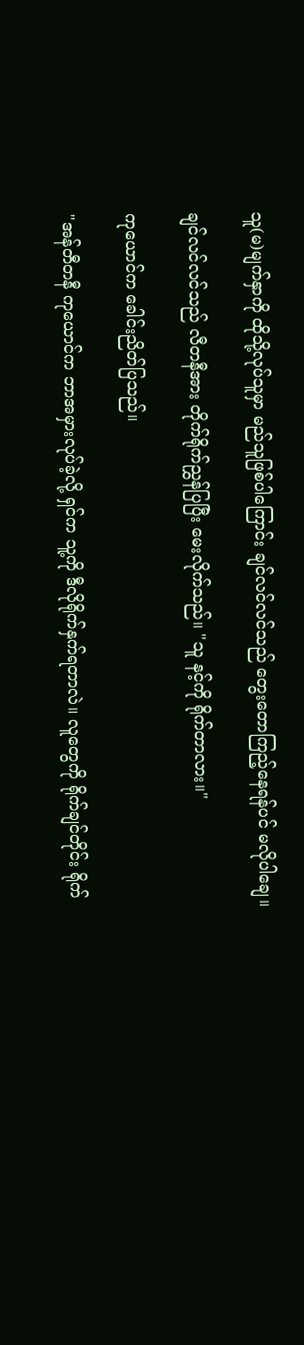သူ(မ)မျက်နှာကို ထိုသို့လုပ်သူမှာ မည်သူဖြစ်ပါကြောင်း ချင်လင်လင်သည် တွေးတောကြည့်နေရန်ပင် မလိုပါချေ။

ချင်လင်လင်သည် လီတနီအား တိုက်ရိုက်ညွှန်ပြပြီး မေးလိုက်သည်။ "သူ နင့်ကို ရိုက်တာလား။"

ကုယောင်က ခေါင်းညိတ်ပြသည်။

"အန်တီတနီ ကုယောင်က ဘာအမှားလုပ်ခဲ့လို့ ရှင်က သူ့ကို ဒီလိုရိုက်နှက်ရတာလဲ။ လူတွေကို ရိုက်ချင်တိုင်း ရိုက်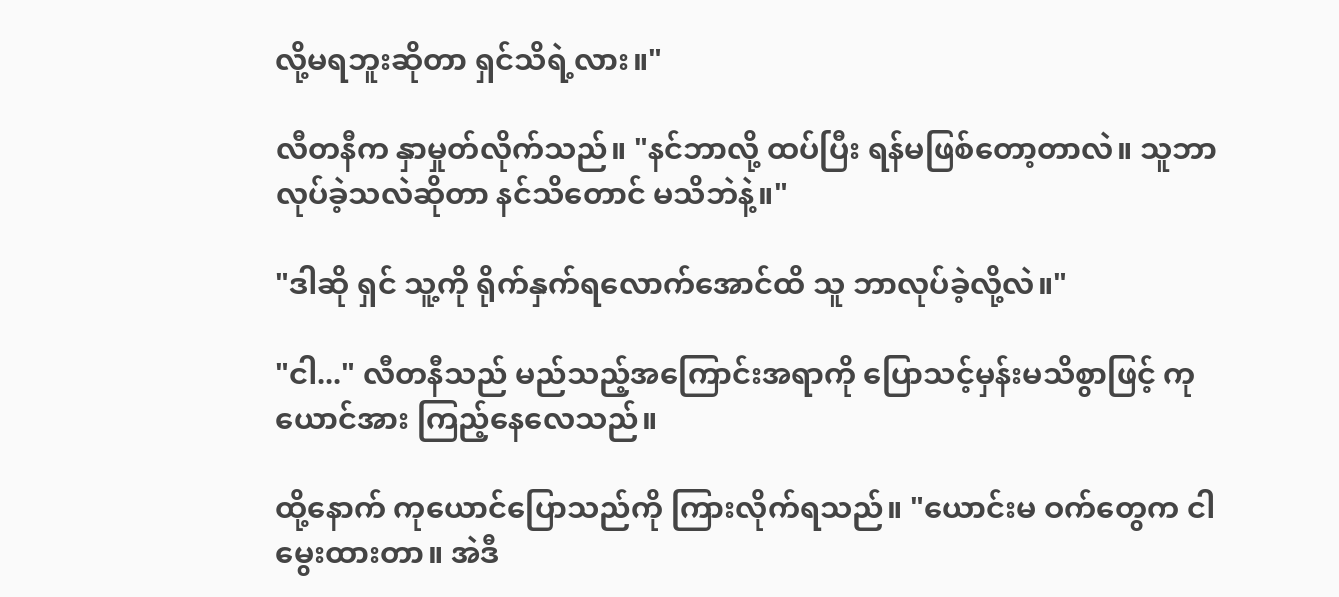လို့မရဘူးဆိုတာ ရှင်သိရဲ့လား။"

လီတနီက နှာမှုတ်လိုက်သည်။ "နင်ဘာလို့ ထပ်ပြီး ရန်မဖြစ်တော့တာလဲ။ သူဘာလုပ်ခဲ့သလဲဆိုတာ နင်သိတောင် မသိဘဲနဲ့။"

"ဒါဆို ရှင် သူ့ကို ရိုက်နှက်ရလောက်အောင်ထိ သူ ဘာလုပ်ခဲ့လို့လဲ။"

"ငါ..." လီတနီသည် မည်သည့်အကြောင်းအရာကို ပြောသင့်မှန်းမသိစွာဖြင့် ကုယောင်အား ကြည့်နေလေသည်။

ထို့နောက် ကုယောင်ပြောသည်ကို ကြားလိုက်ရသည်။ "ယောင်းမ ဝက်တွေက ငါ မွေးထားတာ။ အဲဒီ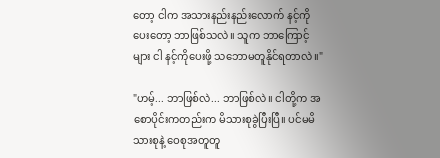တော့ ငါက အသားနည်းနည်းလောက် နင့်ကိုပေးတော့ ဘာဖြစ်သလဲ။ သူက ဘာကြောင့်များ ငါ နင့်ကိုပေးဖို့ သဘောမတူနိုင်ရတာလဲ။"

"ဟမ့်... ဘာဖြစ်လဲ... ဘာဖြစ်လဲ။ ငါတို့က အစောပိုင်းကတည်းက မိသားစုခွဲပြီးပြီ။ ပင်မမိသားစုနဲ့ ဝေစုအတူတူ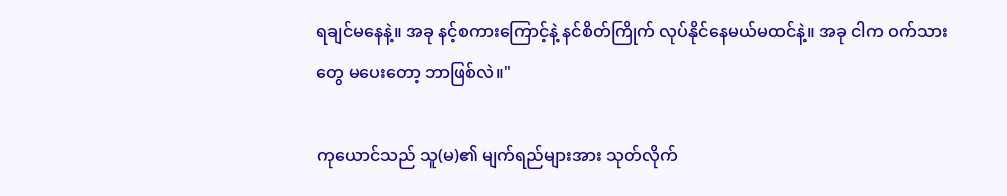ရချင်မနေနဲ့။ အခု နင့်စကားကြောင့်နဲ့ နင်စိတ်ကြိုက် လုပ်နိုင်နေမယ်မထင်နဲ့။ အခု ငါက ဝက်သားတွေ မပေးတော့ ဘာဖြစ်လဲ။"

ကုယောင်သည် သူ(မ)၏ မျက်ရည်များအား သုတ်လိုက်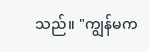သည်။ "ကျွန်မက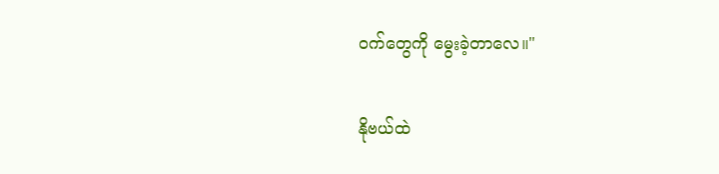ဝက်တွေကို မွေးခဲ့တာလေ။"

နိုဗယ်ထဲ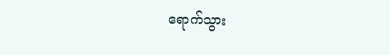ရောက်သွား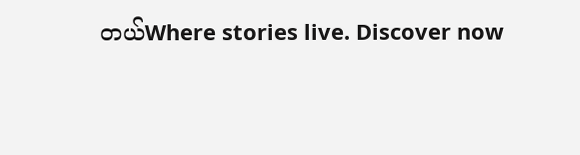တယ်Where stories live. Discover now